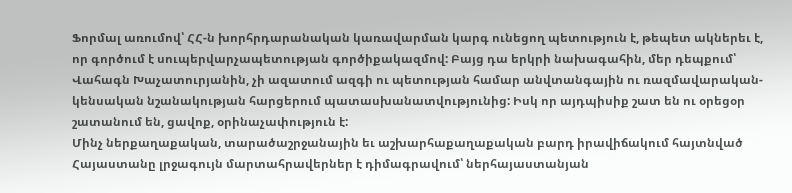Ֆորմալ առումով՝ ՀՀ-ն խորհրդարանական կառավարման կարգ ունեցող պետություն է, թեպետ ակներեւ է, որ գործում է սուպերվարչապետության գործիքակազմով: Բայց դա երկրի նախագահին, մեր դեպքում՝ Վահագն Խաչատուրյանին, չի ազատում ազգի ու պետության համար անվտանգային ու ռազմավարական-կենսական նշանակության հարցերում պատասխանատվությունից: Իսկ որ այդպիսիք շատ են ու օրեցօր շատանում են, ցավոք, օրինաչափություն է:
Մինչ ներքաղաքական, տարածաշրջանային եւ աշխարհաքաղաքական բարդ իրավիճակում հայտնված Հայաստանը լրջագույն մարտահրավերներ է դիմագրավում՝ ներհայաստանյան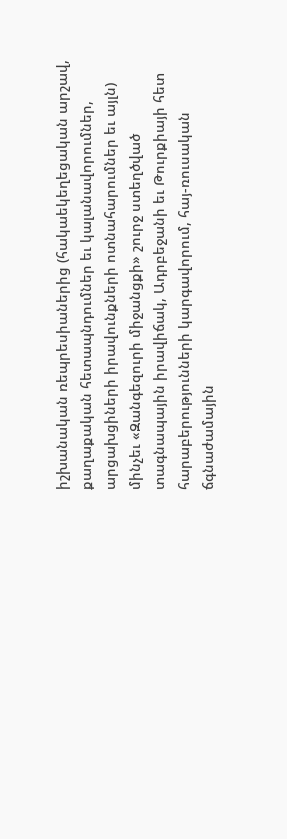իշխանական ռեպրեսիաներից (հակաեկեղեցական արշավ, քաղաքական հետապնդումներ եւ կալանավորումներ, արցախցիների իրավունքների ոտնահարումներ եւ այլն) մինչեւ «Զանգեզուրի միջանցքի» շուրջ ստեղծված տագնապային իրավիճակ, Ադրբեջանի եւ Թուրքիայի հետ հարաբերությունների կարգավորում, հայ-ռուսական ճգնաժամային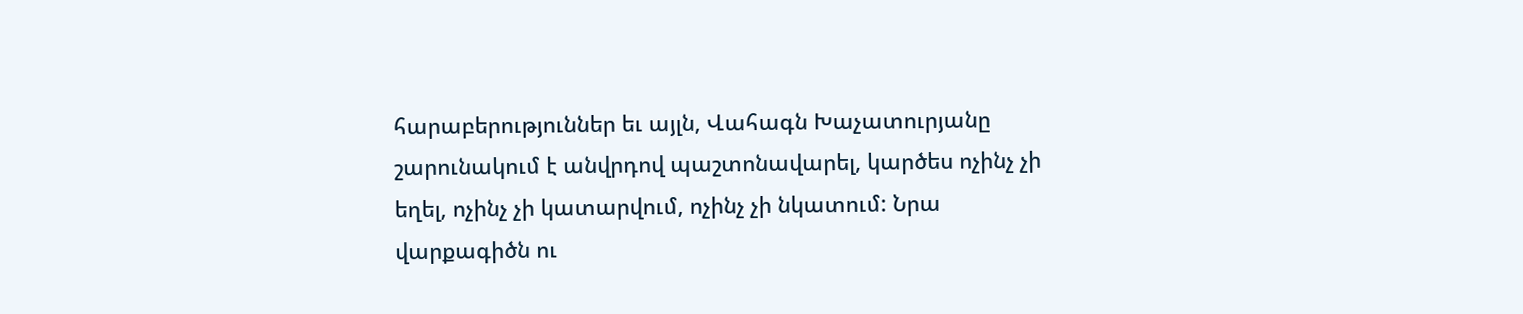հարաբերություններ եւ այլն, Վահագն Խաչատուրյանը շարունակում է անվրդով պաշտոնավարել, կարծես ոչինչ չի եղել, ոչինչ չի կատարվում, ոչինչ չի նկատում: Նրա վարքագիծն ու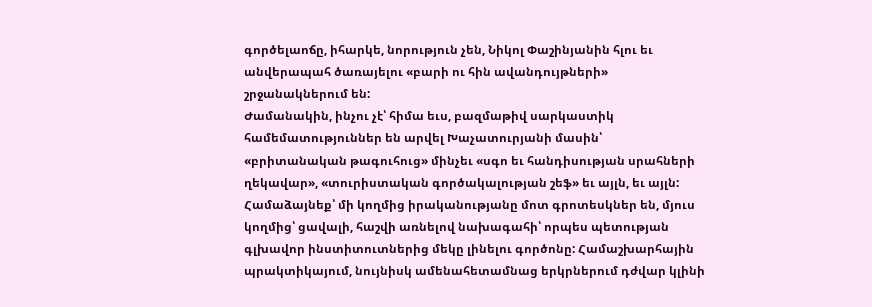գործելաոճը, իհարկե, նորություն չեն, Նիկոլ Փաշինյանին հլու եւ անվերապահ ծառայելու «բարի ու հին ավանդույթների» շրջանակներում են:
Ժամանակին, ինչու չէ՝ հիմա եւս, բազմաթիվ սարկաստիկ համեմատություններ են արվել Խաչատուրյանի մասին՝ «բրիտանական թագուհուց» մինչեւ «սգո եւ հանդիսության սրահների ղեկավար», «տուրիստական գործակալության շեֆ» եւ այլն, եւ այլն: Համաձայնեք՝ մի կողմից իրականությանը մոտ գրոտեսկներ են, մյուս կողմից՝ ցավալի, հաշվի առնելով նախագահի՝ որպես պետության գլխավոր ինստիտուտներից մեկը լինելու գործոնը: Համաշխարհային պրակտիկայում, նույնիսկ ամենահետամնաց երկրներում դժվար կլինի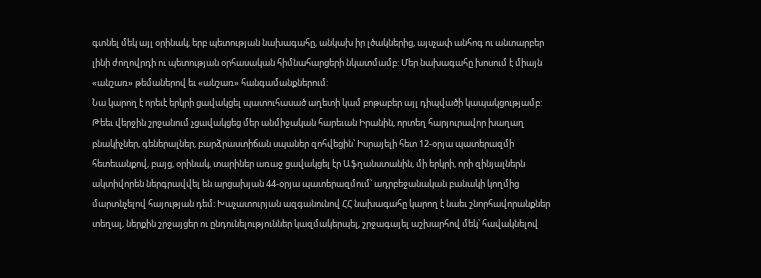գտնել մեկ այլ օրինակ, երբ պետության նախագահը, անկախ իր լծակներից, այսչափ անհոգ ու անտարբեր լինի ժողովրդի ու պետության օրհասական հիմնահարցերի նկատմամբ: Մեր նախագահը խոսում է միայն «անշառ» թեմաներով եւ «անշառ» հանգամանքներում:
Նա կարող է որեւէ երկրի ցավակցել պատուհասած աղետի կամ բոթաբեր այլ դիպվածի կապակցությամբ:
Թեեւ վերջին շրջանում չցավակցեց մեր անմիջական հարեւան Իրանին, որտեղ հարյուրավոր խաղաղ բնակիչներ, գեներալներ, բարձրաստիճան սպաներ զոհվեցին՝ Իսրայելի հետ 12-օրյա պատերազմի հետեւանքով, բայց, օրինակ, տարիներ առաջ ցավակցել էր Աֆղանստանին, մի երկրի, որի զինյալներն ակտիվորեն ներգրավվել են արցախյան 44-օրյա պատերազմում՝ ադրբեջանական բանակի կողմից մարտնչելով հայության դեմ: Խաչատուրյան ազգանունով ՀՀ նախագահը կարող է նաեւ շնորհավորանքներ տեղալ, ներքին շրջայցեր ու ընդունելություններ կազմակերպել, շրջագայել աշխարհով մեկ՝ հավակնելով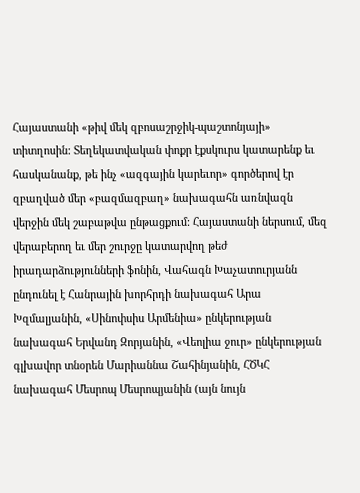Հայաստանի «թիվ մեկ զբոսաշրջիկ-պաշտոնյայի» տիտղոսին: Տեղեկատվական փոքր էքսկուրս կատարենք եւ հասկանանք, թե ինչ «ազգային կարեւոր» գործերով էր զբաղված մեր «բազմազբաղ» նախագահն առնվազն վերջին մեկ շաբաթվա ընթացքում: Հայաստանի ներսում, մեզ վերաբերող եւ մեր շուրջը կատարվող թեժ իրադարձությունների ֆոնին, Վահագն Խաչատուրյանն ընդունել է Հանրային խորհրդի նախագահ Արա Խզմալյանին, «Սինոփսիս Արմենիա» ընկերության նախագահ Երվանդ Զորյանին, «Վեոլիա ջուր» ընկերության գլխավոր տնօրեն Մարիաննա Շահինյանին, ՀԾԿՀ նախագահ Մեսրոպ Մեսրոպյանին (այն նույն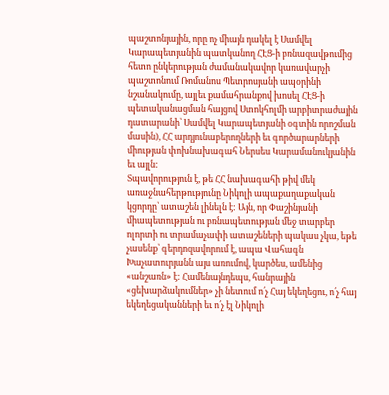պաշտոնյային, որը ոչ միայն դակել է Սամվել Կարապետյանին պատկանող ՀԷՑ-ի բռնազավթումից հետո ընկերության ժամանակավոր կառավարչի պաշտոնում Ռոմանոս Պետրոսյանի ապօրինի նշանակումը, այլեւ քամահրանքով խոսել ՀԷՑ-ի պետականացման հայցով Ստոկհոլմի արբիտրաժային դատարանի՝ Սամվել Կարապետյանի օգտին որոշման մասին), ՀՀ արդյունաբերողների եւ գործարարների միության փոխնախագահ Ներսես Կարամանուկյանին եւ այլն:
Տպավորություն է, թե ՀՀ նախագահի թիվ մեկ առաջնահերթությունը Նիկոլի ապաքաղաքական կցորդը՝ ատաշեն լինելն է: Այն, որ Փաշինյանի միապետության ու բռնապետության մեջ տարբեր ոլորտի ու տրամաչափի ատաշեների պակաս չկա, եթե չասենք՝ գերդոզավորում է, ապա Վահագն Խաչատուրյանն այս առումով, կարծես, ամենից «անշառն» է: Համենայնդեպս, հանրային «ցեխարձակումներ» չի նետում ո՛չ Հայ եկեղեցու, ո՛չ հայ եկեղեցականների եւ ո՛չ էլ Նիկոլի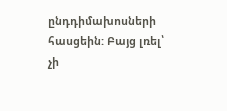ընդդիմախոսների հասցեին: Բայց լռել՝ չի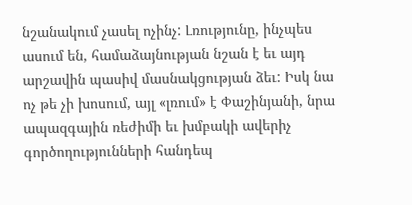նշանակում չասել ոչինչ: Լռությունը, ինչպես ասում են, համաձայնության նշան է եւ այդ արշավին պասիվ մասնակցության ձեւ: Իսկ նա ոչ թե չի խոսում, այլ «լռում» է Փաշինյանի, նրա ապազգային ռեժիմի եւ խմբակի ավերիչ գործողությունների հանդեպ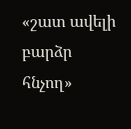«շատ ավելի բարձր հնչող»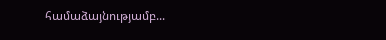համաձայնությամբ...